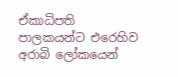ඒකාධිපති පාලකයන්ට එරෙහිව අරාබි ලෝකයෙන්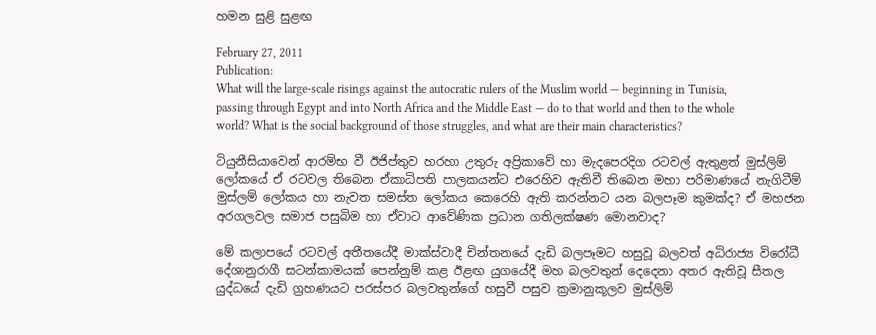හමන සුළි සුළඟ

February 27, 2011
Publication:
What will the large-scale risings against the autocratic rulers of the Muslim world — beginning in Tunisia, passing through Egypt and into North Africa and the Middle East — do to that world and then to the whole world? What is the social background of those struggles, and what are their main characteristics?

ටියුනීසියාවෙන් ආරම්භ වී ඊජිප්තුව හරහා උතුරු අප්‍රිකාවේ හා මැදපෙරදිග රටවල් ඇතුළත් මුස්ලිම් ලෝකයේ ඒ රටවල තිබෙන ඒකාධිපති පාලකයන්ට එරෙහිව ඇතිවී තිබෙන මහා පරිමාණයේ නැගිටීම් මුස්ලම් ලෝකය හා නැවත සමස්ත ලෝකය කෙරෙහි ඇති කරන්නට යන බලපෑම කුමක්ද? ඒ මහජන අරගලවල සමාජ පසුබිම හා ඒවාට ආවේණික ප්‍රධාන ගතිලක්ෂණ මොනවාද?

මේ කලාපයේ රටවල් අතීතයේදී මාක්ස්වාදී චින්තනයේ දැඩි බලපෑමට හසුවූ බලවත් අධිරාජ්‍ය විරෝධී දේශානුරාගී සටන්කාමයක් පෙන්නුම් කළ ඊළඟ යුගයේදී මහ බලවතුන් දෙදෙනා අතර ඇතිවූ සීතල යුද්ධයේ දැඩි ග්‍රහණයට පරස්පර බලවතුන්ගේ හසුවී පසුව ක්‍රමානුකූලව මුස්ලිම්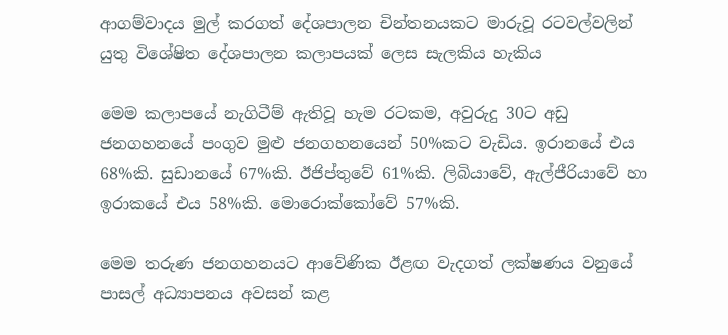ආගම්වාදය මුල් කරගත් දේශපාලන චින්තනයකට මාරුවූ රටවල්වලින් යුතු විශේෂිත දේශපාලන කලාපයක් ලෙස සැලකිය හැකිය

මෙම කලාපයේ නැගිටීම් ඇතිවූ හැම රටකම, අවුරුදු 30ට අඩු ජනගහනයේ පංගුව මුළු ජනගහනයෙන් 50%කට වැඩිය. ඉරානයේ එය 68%කි. සුඩානයේ 67%කි. ඊජිප්තුවේ 61%කි. ලිබියාවේ, ඇල්ජීරියාවේ හා ඉරාකයේ එය 58%කි. මොරොක්කෝවේ 57%කි.

මෙම තරුණ ජනගහනයට ආවේණික ඊළඟ වැදගත් ලක්ෂණය වනුයේ පාසල් අධ්‍යාපනය අවසන් කළ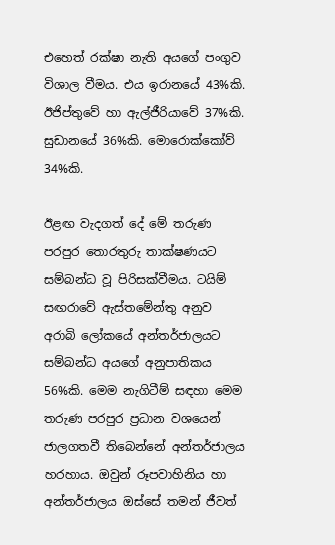එහෙත් රක්ෂා නැති අයගේ පංගුව විශාල වීමය. එය ඉරානයේ 43%කි. ඊජිප්තුවේ හා ඇල්ජීරියාවේ 37%කි. සුඩානයේ 36%කි. මොරොක්කෝව් 34%කි.

ඊළඟ වැදගත් දේ මේ තරුණ පරපුර තොරතුරු තාක්ෂණයට සම්බන්ධ වූ පිරිසක්වීමය. ටයිම් සඟරාවේ ඇස්තමේන්තු අනුව අරාබි ලෝකයේ අන්තර්ජාලයට සම්බන්ධ අයගේ අනුපාතිකය 56%කි. මෙම නැගිටීම් සඳහා මෙම තරුණ පරපුර ප්‍රධාන වශයෙන් ජාලගතවී තිබෙන්නේ අන්තර්ජාලය හරහාය. ඔවුන් රූපවාහිනිය හා අන්තර්ජාලය ඔස්සේ තමන් ජීවත්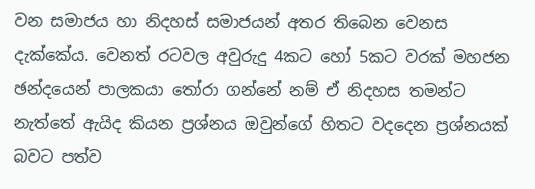වන සමාජය හා නිදහස් සමාජයන් අතර තිබෙන වෙනස දැක්කේය. වෙනත් රටවල අවුරුදු 4කට හෝ 5කට වරක් මහජන ඡන්දයෙන් පාලකයා තෝරා ගන්නේ නම් ඒ නිදහස තමන්ට නැත්තේ ඇයිද කියන ප්‍රශ්නය ඔවුන්ගේ හිතට වදදෙන ප්‍රශ්නයක් බවට පත්ව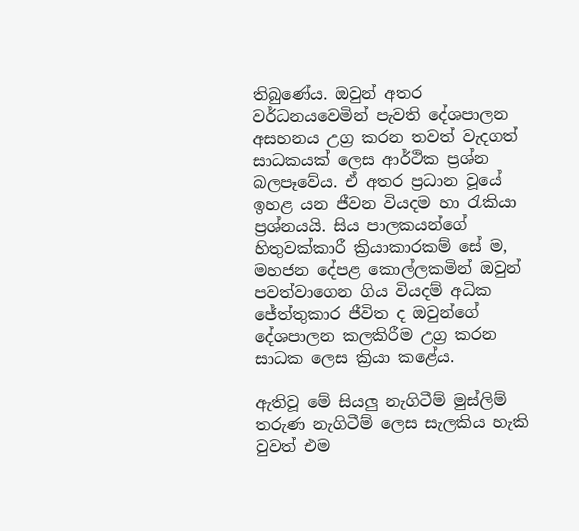තිබුණේය. ඔවුන් අතර වර්ධනයවෙමින් පැවති දේශපාලන අසහනය උග්‍ර කරන තවත් වැදගත් සාධකයක් ලෙස ආර්ථික ප්‍රශ්න බලපෑවේය. ඒ අතර ප්‍රධාන වූයේ ඉහළ යන ජීවන වියදම හා රැකියා ප්‍රශ්නයයි. සිය පාලකයන්ගේ හිතුවක්කාරී ක්‍රියාකාරකම් සේ ම, මහජන දේපළ කොල්ලකමින් ඔවුන් පවත්වාගෙන ගිය වියදම් අධික ජේත්තුකාර ජීවිත ද ඔවුන්ගේ දේශපාලන කලකිරීම උග්‍ර කරන සාධක ලෙස ක්‍රියා කළේය.

ඇතිවූ මේ සියලු නැගිටීම් මුස්ලිම් තරුණ නැගිටීම් ලෙස සැලකිය හැකි වුවත් එම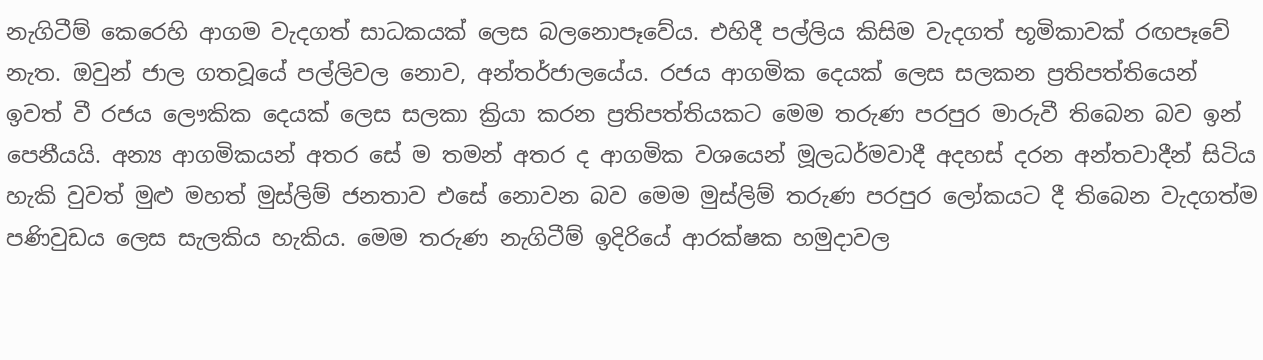නැගිටීම් කෙරෙහි ආගම වැදගත් සාධකයක් ලෙස බලනොපෑවේය. එහිදී පල්ලිය කිසිම වැදගත් භූමිකාවක් රඟපෑවේ නැත. ඔවුන් ජාල ගතවූයේ පල්ලිවල නොව, අන්තර්ජාලයේය. රජය ආගමික දෙයක් ලෙස සලකන ප්‍රතිපත්තියෙන් ඉවත් වී රජය ලෞකික දෙයක් ලෙස සලකා ක්‍රියා කරන ප්‍රතිපත්තියකට මෙම තරුණ පරපුර මාරුවී තිබෙන බව ඉන් පෙනීයයි. අන්‍ය ආගමිකයන් අතර සේ ම තමන් අතර ද ආගමික වශයෙන් මූලධර්මවාදී අදහස් දරන අන්තවාදීන් සිටිය හැකි වුවත් මුළු මහත් මුස්ලිම් ජනතාව එසේ නොවන බව මෙම මුස්ලිම් තරුණ පරපුර ලෝකයට දී තිබෙන වැදගත්ම පණිවුඩය ලෙස සැලකිය හැකිය. මෙම තරුණ නැගිටීම් ඉදිරියේ ආරක්ෂක හමුදාවල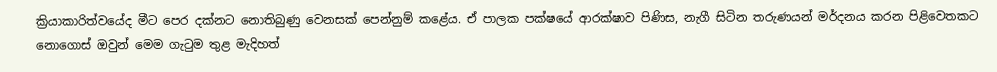ක්‍රියාකාරිත්වයේද මීට පෙර දක්නට නොතිබුණු වෙනසක් පෙන්නුම් කළේය. ඒ පාලක පක්ෂයේ ආරක්ෂාව පිණිස, නැගී සිටින තරුණයන් මර්දනය කරන පිළිවෙතකට නොගොස් ඔවුන් මෙම ගැටුම තුළ මැදිහත්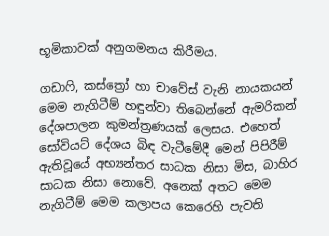භූමිකාවක් අනුගමනය කිරීමය.

ගඩාෆි, කස්ත්‍රෝ හා චාවේස් වැනි නායකයන් මෙම නැගිටීම් හඳුන්වා තිබෙන්නේ ඇමරිකන් දේශපාලන කුමන්ත්‍රණයක් ලෙසය. එහෙත් සෝවියට් දේශය බිඳ වැටීමේදී මෙන් පිපිරීම් ඇතිවූයේ අභ්‍යන්තර සාධක නිසා මිස, බාහිර සාධක නිසා නොවේ. අනෙක් අතට මෙම නැගිටීම් මෙම කලාපය කෙරෙහි පැවති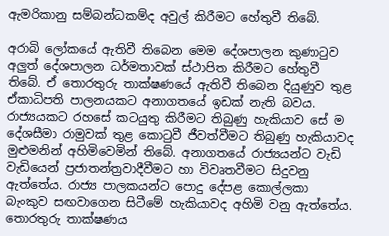ඇමරිකානු සම්බන්ධකම්ද අවුල් කිරීමට හේතුවී තිබේ.

අරාබි ලෝකයේ ඇතිවී තිබෙන මෙම දේශපාලන කුණාටුව අලුත් දේශපාලන ධර්මතාවක් ස්ථාපිත කිරීමට හේතුවී තිබේ. ඒ තොරතුරු තාක්ෂණයේ ඇතිවී තිබෙන දියුණුව තුළ ඒකාධිපති පාලනයකට අනාගතයේ ඉඩක් නැති බවය. රාජ්‍යයකට රහසේ කටයුතු කිරීමට තිබුණු හැකියාව සේ ම දේශසීමා රාමුවක් තුළ කොටුවී ජීවත්වීමට තිබුණු හැකියාවද මුළුමනින් අහිමිවෙමින් තිබේ. අනාගතයේ රාජ්‍යයන්ට වැඩි වැඩියෙන් ප්‍රජාතන්ත්‍රවාදීවීමට හා විවෘතවීමට සිදුවනු ඇත්තේය. රාජ්‍ය පාලකයන්ට පොදු දේපළ කොල්ලකා බැංකුව සඟවාගෙන සිටීමේ හැකියාවද අහිමි වනු ඇත්තේය. තොරතුරු තාක්ෂණය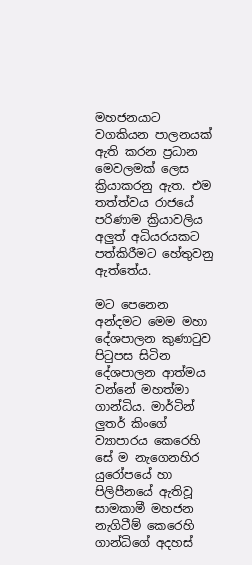මහජනයාට වගකියන පාලනයක් ඇති කරන ප්‍රධාන මෙවලමක් ලෙස ක්‍රියාකරනු ඇත. එම තත්ත්වය රාජයේ පරිණාම ක්‍රියාවලිය අලුත් අධියරයකට පත්කිරීමට හේතුවනු ඇත්තේය.

මට පෙනෙන අන්දමට මෙම මහා දේශපාලන කුණාටුව පිටුපස සිටින දේශපාලන ආත්මය වන්නේ මහත්මා ගාන්ධිය. මාර්ටින් ලුතර් කිංගේ ව්‍යාපාරය කෙරෙහි සේ ම නැගෙනහිර යුරෝපයේ හා පිලිපීනයේ ඇතිවූ සාමකාමී මහජන නැගිටීම් කෙරෙහි ගාන්ධිගේ අදහස්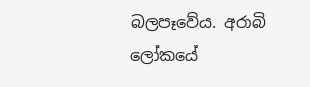බලපෑවේය. අරාබි ලෝකයේ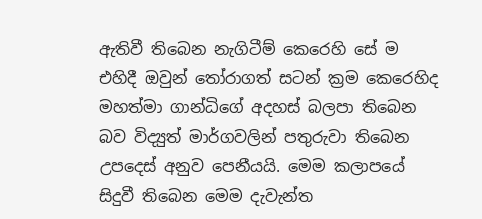ඇතිවී තිබෙන නැගිටීම් කෙරෙහි සේ ම එහිදී ඔවුන් තෝරාගත් සටන් ක්‍රම කෙරෙහිද මහත්මා ගාන්ධිගේ අදහස් බලපා තිබෙන බව විද්‍යුත් මාර්ගවලින් පතුරුවා තිබෙන උපදෙස් අනුව පෙනීයයි. මෙම කලාපයේ සිදුවී තිබෙන මෙම දැවැන්ත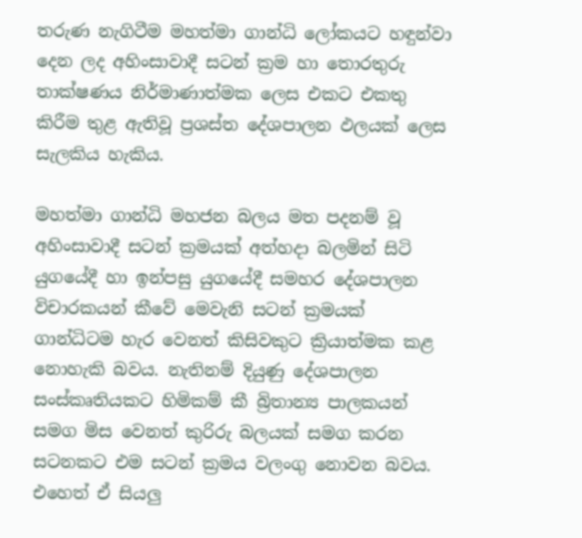තරුණ නැගිටීම මහත්මා ගාන්ධි ලෝකයට හඳුන්වා දෙන ලද අහිංසාවාදී සටන් ක්‍රම හා තොරතුරු තාක්ෂණය නිර්මාණාත්මක ලෙස එකට එකතු කිරීම තුළ ඇතිවූ ප්‍රශස්ත දේශපාලන ඵලයක් ලෙස සැලකිය හැකිය.

මහත්මා ගාන්ධි මහජන බලය මත පදනම් වූ අහිංසාවාදී සටන් ක්‍රමයක් අත්හදා බලමින් සිටි යුගයේදී හා ඉන්පසු යුගයේදී සමහර දේශපාලන විචාරකයන් කීවේ මෙවැනි සටන් ක්‍රමයක් ගාන්ධිටම හැර වෙනත් කිසිවකුට ක්‍රියාත්මක කළ නොහැකි බවය. නැතිනම් දියුණු දේශපාලන සංස්කෘතියකට හිමිකම් කී බ්‍රිතාන්‍ය පාලකයන් සමග මිස වෙනත් කුරිරු බලයක් සමග කරන සටනකට එම සටන් ක්‍රමය වලංගු නොවන බවය. එහෙත් ඒ සියලු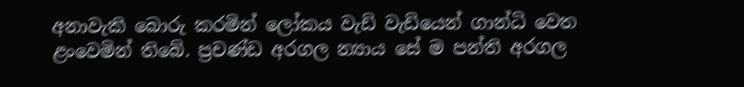අනාවැකි බොරු කරමින් ලෝකය වැඩි වැඩියෙන් ගාන්ධි වෙත ළංවෙමින් තිබේ. ප්‍රචණ්ඩ අරගල න්‍යාය සේ ම පන්ති අරගල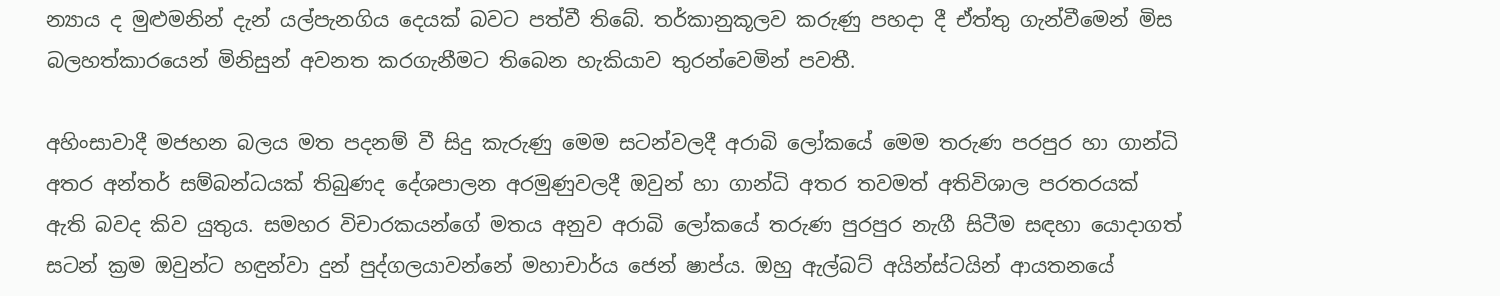න්‍යාය ද මුළුමනින් දැන් යල්පැනගිය දෙයක් බවට පත්වී තිබේ. තර්කානුකූලව කරුණු පහදා දී ඒත්තු ගැන්වීමෙන් මිස බලහත්කාරයෙන් මිනිසුන් අවනත කරගැනීමට තිබෙන හැකියාව තුරන්වෙමින් පවතී.

අහිංසාවාදී මජහන බලය මත පදනම් වී සිදු කැරුණු මෙම සටන්වලදී අරාබි ලෝකයේ මෙම තරුණ පරපුර හා ගාන්ධි අතර අන්තර් සම්බන්ධයක් තිබුණද දේශපාලන අරමුණුවලදී ඔවුන් හා ගාන්ධි අතර තවමත් අතිවිශාල පරතරයක් ඇති බවද කිව යුතුය. සමහර විචාරකයන්ගේ මතය අනුව අරාබි ලෝකයේ තරුණ පුරපුර නැගී සිටීම සඳහා යොදාගත් සටන් ක්‍රම ඔවුන්ට හඳුන්වා දුන් පුද්ගලයාවන්නේ මහාචාර්ය ජෙන් ෂාප්ය. ඔහු ඇල්බට් අයින්ස්ටයින් ආයතනයේ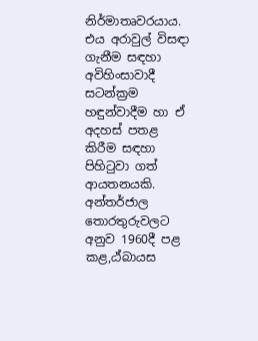නිර්මාතෘවරයාය. එය අරාවුල් විසඳා ගැනීම සඳහා අවිහිංසාවාදී සටන්ක්‍රම හඳුන්වාදීම හා ඒ අදහස් පතළ කිරීම සඳහා පිහිටුවා ගත් ආයතනයකි. අන්තර්ජාල තොරතුරුවලට අනුව 1960දී පළ කළ,ඨ්බායස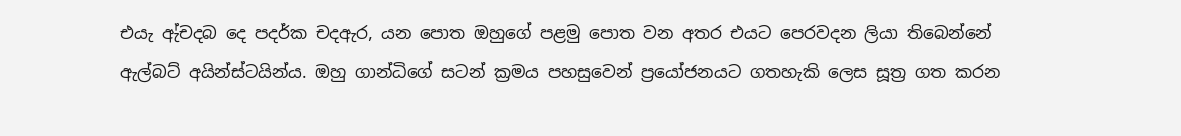එයැ ඇ්චදබ දෙ පදර්ක චදඇර, යන පොත ඔහුගේ පළමු පොත වන අතර එයට පෙරවදන ලියා තිබෙන්නේ ඇල්බට් අයින්ස්ටයින්ය. ඔහු ගාන්ධිගේ සටන් ක්‍රමය පහසුවෙන් ප්‍රයෝජනයට ගතහැකි ලෙස සූත්‍ර ගත කරන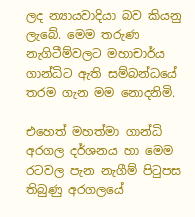ලද න්‍යායවාදියා බව කියනු ලැබේ. මෙම තරුණ නැගිටීම්වලට මහාචාර්ය ගාන්ධිට ඇති සම්බන්ධයේ තරම ගැන මම නොදනිමි.

එහෙත් මහත්මා ගාන්ධි අරගල දර්ශනය හා මෙම රටවල පැන නැගීම් පිටුපස තිබුණු අරගලයේ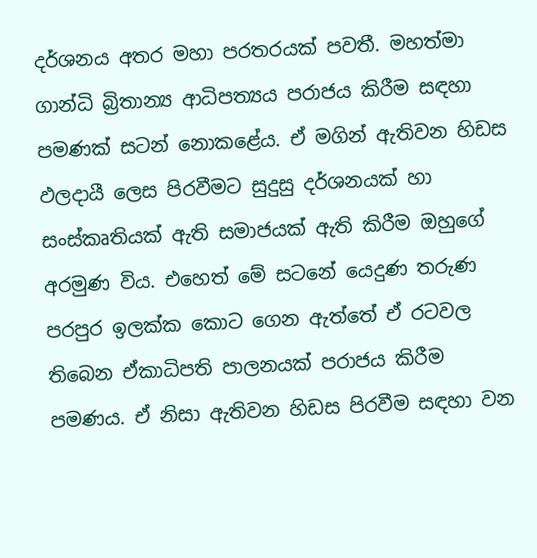දර්ශනය අතර මහා පරතරයක් පවතී. මහත්මා ගාන්ධි බ්‍රිතාන්‍ය ආධිපත්‍යය පරාජය කිරීම සඳහා පමණක් සටන් නොකළේය. ඒ මගින් ඇතිවන හිඩස ඵලදායී ලෙස පිරවීමට සුදුසු දර්ශනයක් හා සංස්කෘතියක් ඇති සමාජයක් ඇති කිරීම ඔහුගේ අරමුණ විය. එහෙත් මේ සටනේ යෙදුණ තරුණ පරපුර ඉලක්ක කොට ගෙන ඇත්තේ ඒ රටවල තිබෙන ඒකාධිපති පාලනයක් පරාජය කිරීම පමණය. ඒ නිසා ඇතිවන හිඩස පිරවීම සඳහා වන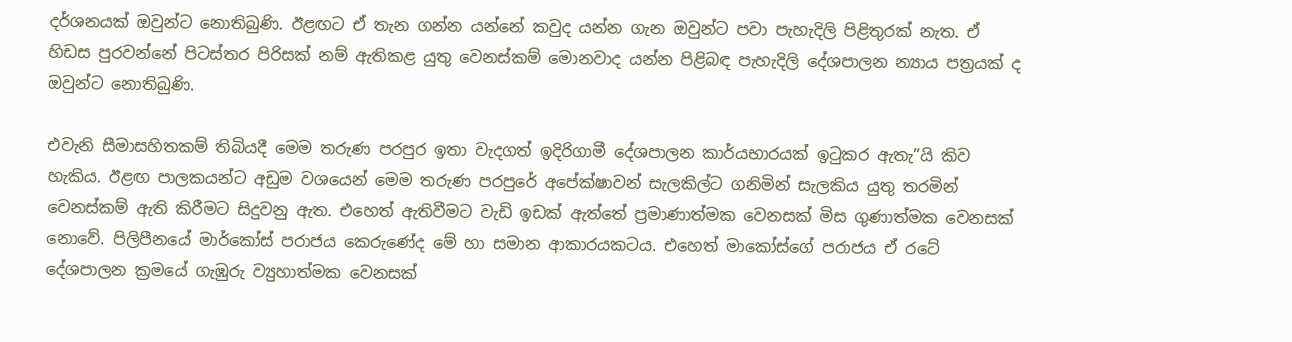දර්ශනයක් ඔවුන්ට නොතිබුණි. ඊළඟට ඒ තැන ගන්න යන්නේ කවුද යන්න ගැන ඔවුන්ට පවා පැහැදිලි පිළිතුරක් නැත. ඒ හිඩස පුරවන්නේ පිටස්තර පිරිසක් නම් ඇතිකළ යුතු වෙනස්කම් මොනවාද යන්න පිළිබඳ පැහැදිලි දේශපාලන න්‍යාය පත්‍රයක් ද ඔවුන්ට නොතිබුණි.

එවැනි සීමාසහිතකම් තිබියදී මෙම තරුණ පරපුර ඉතා වැදගත් ඉදිරිගාමී දේශපාලන කාර්යභාරයක් ඉටුකර ඇතැ”යි කිව හැකිය. ඊළඟ පාලකයන්ට අඩුම වශයෙන් මෙම තරුණ පරපුරේ අපේක්ෂාවන් සැලකිල්ට ගනිමින් සැලකිය යුතු තරමින් වෙනස්කම් ඇති කිරීමට සිදුවනු ඇත. එහෙත් ඇතිවීමට වැඩි ඉඩක් ඇත්තේ ප්‍රමාණාත්මක වෙනසක් මිස ගුණාත්මක වෙනසක් නොවේ. පිලිපීනයේ මාර්කෝස් පරාජය කෙරුණේද මේ හා සමාන ආකාරයකටය. එහෙත් මාකෝස්ගේ පරාජය ඒ රටේ දේශපාලන ක්‍රමයේ ගැඹුරු ව්‍යුහාත්මක වෙනසක්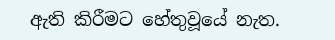ඇති කිරීමට හේතුවූයේ නැත.